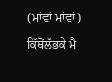(ਮਾਂਵਾਂ ਮਾਂਵਾਂ)
ਕਿੱਥੋਂਲੱਭਕੇ ਮੈ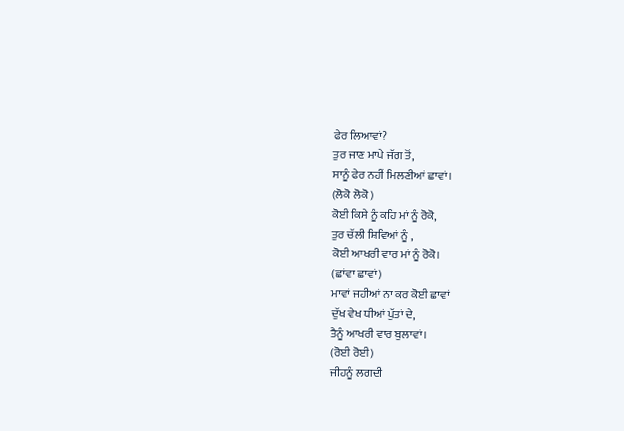ਫੇਰ ਲਿਆਵਾਂ?
ਤੁਰ ਜਾਣ ਮਾਪੇ ਜੱਗ ਤੋਂ,
ਸਾਨੂੰ ਫੇਰ ਨਹੀਂ ਮਿਲਣੀਆਂ ਛਾਵਾਂ।
(ਲੋਕੋ ਲੋਕੋ )
ਕੋਈ ਕਿਸੇ ਨੂੰ ਕਹਿ ਮਾਂ ਨੂੰ ਰੋਕੋ,
ਤੁਰ ਚੱਲੀ ਸ਼ਿਵਿਆਂ ਨੂੰ ,
ਕੋਈ ਆਖਰੀ ਵਾਰ ਮਾਂ ਨੂੰ ਰੋਕੋ।
(ਛਾਂਵਾ ਛਾਵਾਂ)
ਮਾਵਾਂ ਜਹੀਆਂ ਨਾ ਕਰ ਕੋਈ ਛਾਵਾਂ
ਦੁੱਖ ਵੇਖ ਧੀਆਂ ਪੁੱਤਾਂ ਦੇ,
ਤੈਨੂੰ ਆਖਰੀ ਵਾਰ ਬੁਲਾਵਾਂ।
(ਰੋਈ ਰੋਈ)
ਜੀਹਨੂੰ ਲਗਦੀ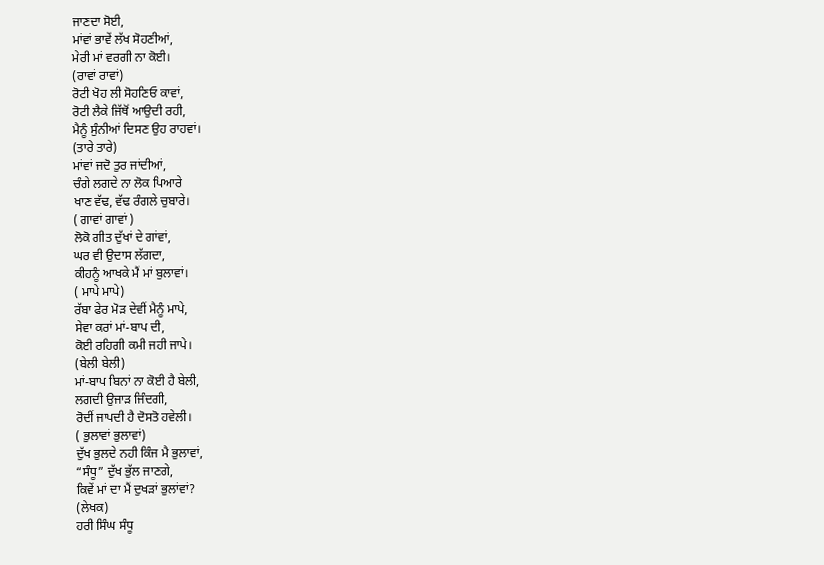ਜਾਣਦਾ ਸੋਈ,
ਮਾਂਵਾਂ ਭਾਵੇਂ ਲੱਖ ਸੋਹਣੀਆਂ,
ਮੇਰੀ ਮਾਂ ਵਰਗੀ ਨਾ ਕੋਈ।
(ਰਾਵਾਂ ਰਾਵਾਂ)
ਰੋਟੀ ਖੋਹ ਲੀ ਸੋਹਣਿਓ ਕਾਵਾਂ,
ਰੋਟੀ ਲੈਕੇ ਜਿੱਥੋਂ ਆਉਦੀ ਰਹੀ,
ਮੈਨੂੰ ਸੁੰਨੀਆਂ ਦਿਸਣ ਉਹ ਰਾਹਵਾਂ।
(ਤਾਰੇ ਤਾਰੇ)
ਮਾਂਵਾਂ ਜਦੋ ਤੁਰ ਜਾਂਦੀਆਂ,
ਚੰਗੇ ਲਗਦੇ ਨਾ ਲੋਕ ਪਿਆਰੇ
ਖਾਣ ਵੱਢ, ਵੱਢ ਰੰਗਲੇ ਚੁਬਾਰੇ।
( ਗਾਵਾਂ ਗਾਵਾਂ )
ਲੋਕੋ ਗੀਤ ਦੁੱਖਾਂ ਦੇ ਗਾਂਵਾਂ,
ਘਰ ਵੀ ਉਦਾਸ ਲੱਗਦਾ,
ਕੀਹਨੂੰ ਆਖਕੇ ਮੈਂ ਮਾਂ ਬੁਲਾਵਾਂ।
( ਮਾਪੇ ਮਾਪੇ)
ਰੱਬਾ ਫੇਰ ਮੋੜ ਦੇਵੀਂ ਮੈਨੂੰ ਮਾਪੇ,
ਸੇਵਾ ਕਰਾਂ ਮਾਂ-ਬਾਪ ਦੀ,
ਕੋਈ ਰਹਿਗੀ ਕਮੀ ਜਹੀ ਜਾਪੇ।
(ਬੇਲੀ ਬੇਲੀ)
ਮਾਂ-ਬਾਪ ਬਿਨਾਂ ਨਾ ਕੋਈ ਹੈ ਬੇਲੀ,
ਲਗਦੀ ਉਜਾੜ ਜਿੰਦਗੀ,
ਰੋਦੀਂ ਜਾਪਦੀ ਹੈ ਦੋਸਤੋ ਹਵੇਲੀ।
( ਭੁਲਾਵਾਂ ਭੁਲਾਵਾਂ)
ਦੁੱਖ ਭੁਲਦੇ ਨਹੀ ਕਿੰਜ ਮੈ ਭੁਲਾਵਾਂ,
“ਸੰਧੂ” ਦੁੱਖ ਭੁੱਲ ਜਾਣਗੇ,
ਕਿਵੇਂ ਮਾਂ ਦਾ ਮੈਂ ਦੁਖੜਾਂ ਭੁਲਾਂਵਾਂ?
(ਲੇਖਕ)
ਹਰੀ ਸਿੰਘ ਸੰਧੂ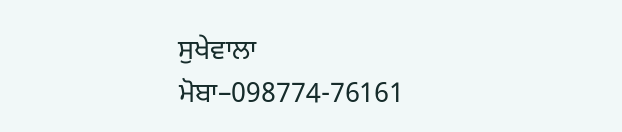ਸੁਖੇਵਾਲਾ
ਮੋਬਾ–098774-76161